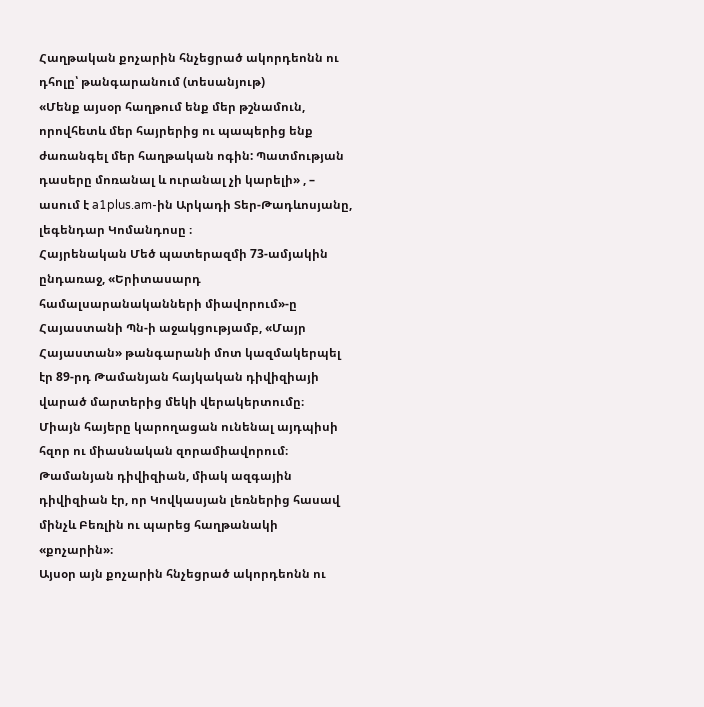Հաղթական քոչարին հնչեցրած ակորդեոնն ու դհոլը՝ թանգարանում (տեսանյութ)
«Մենք այսօր հաղթում ենք մեր թշնամուն, որովհետև մեր հայրերից ու պապերից ենք ժառանգել մեր հաղթական ոգին: Պատմության դասերը մոռանալ և ուրանալ չի կարելի» , – ասում է a1plus.am-ին Արկադի Տեր-Թադևոսյանը, լեգենդար Կոմանդոսը ։
Հայրենական Մեծ պատերազմի 73-ամյակին ընդառաջ, «Երիտասարդ համալսարանականների միավորում»-ը Հայաստանի Պն-ի աջակցությամբ, «Մայր Հայաստան» թանգարանի մոտ կազմակերպել էր 89-րդ Թամանյան հայկական դիվիզիայի վարած մարտերից մեկի վերակերտումը։
Միայն հայերը կարողացան ունենալ այդպիսի հզոր ու միասնական զորամիավորում։ Թամանյան դիվիզիան, միակ ազգային դիվիզիան էր, որ Կովկասյան լեռներից հասավ մինչև Բեռլին ու պարեց հաղթանակի «քոչարին»։
Այսօր այն քոչարին հնչեցրած ակորդեոնն ու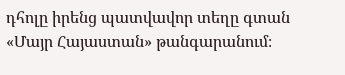դհոլը իրենց պատվավոր տեղը գտան «Մայր Հայաստան» թանգարանում։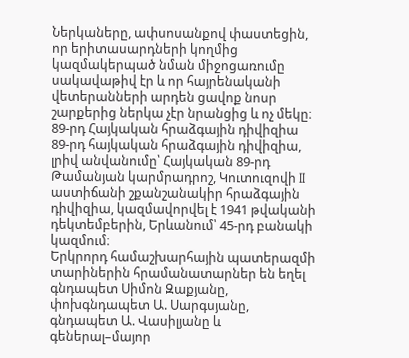Ներկաները, ափսոսանքով փաստեցին, որ երիտասարդների կողմից կազմակերպած նման միջոցառումը սակավաթիվ էր և որ հայրենականի վետերանների արդեն ցավոք նոսր շարքերից ներկա չէր նրանցից և ոչ մեկը։
89-րդ Հայկական հրաձգային դիվիզիա
89-րդ հայկական հրաձգային դիվիզիա, լրիվ անվանումը՝ Հայկական 89-րդ Թամանյան կարմրադրոշ, Կուտուզովի II աստիճանի շքանշանակիր հրաձգային դիվիզիա, կազմավորվել է 1941 թվականի դեկտեմբերին, Երևանում՝ 45-րդ բանակի կազմում։
Երկրորդ համաշխարհային պատերազմի տարիներին հրամանատարներ են եղել գնդապետ Սիմոն Զաքյանը, փոխգնդապետ Ա. Սարգսյանը, գնդապետ Ա. Վասիլյանը և գեներալ–մայոր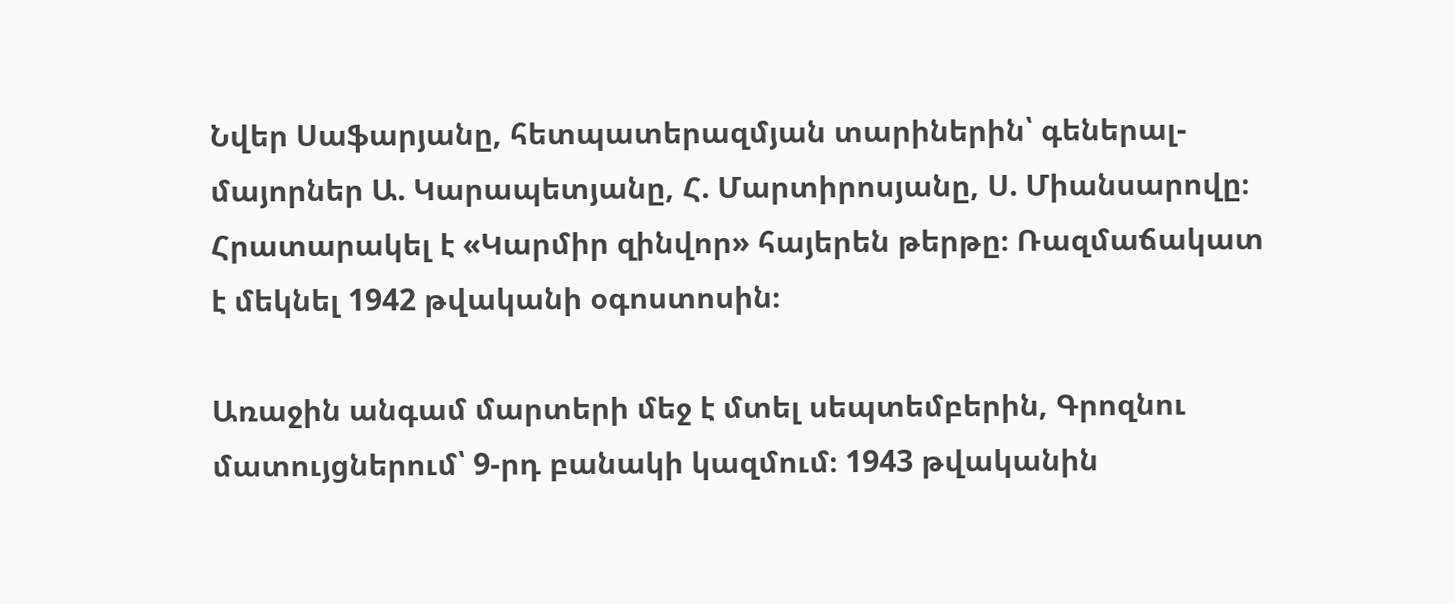Նվեր Սաֆարյանը, հետպատերազմյան տարիներին՝ գեներալ-մայորներ Ա. Կարապետյանը, Հ. Մարտիրոսյանը, Ս. Միանսարովը։ Հրատարակել է «Կարմիր զինվոր» հայերեն թերթը։ Ռազմաճակատ է մեկնել 1942 թվականի օգոստոսին։

Առաջին անգամ մարտերի մեջ է մտել սեպտեմբերին, Գրոզնու մատույցներում՝ 9-րդ բանակի կազմում։ 1943 թվականին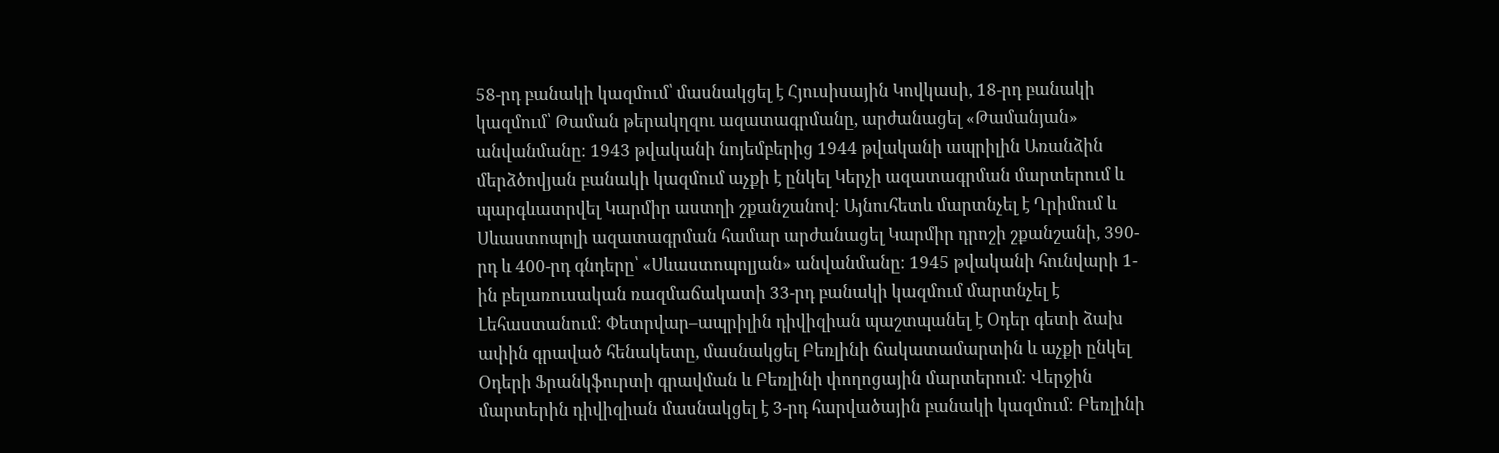58-րդ բանակի կազմում՝ մասնակցել է Հյուսիսային Կովկասի, 18-րդ բանակի կազմում՝ Թաման թերակղզու ազատագրմանը, արժանացել «Թամանյան» անվանմանը։ 1943 թվականի նոյեմբերից 1944 թվականի ապրիլին Առանձին մերձծովյան բանակի կազմում աչքի է ընկել Կերչի ազատագրման մարտերում և պարգևատրվել Կարմիր աստղի շքանշանով։ Այնուհետև մարտնչել է Ղրիմում և Սևաստոպոլի ազատագրման համար արժանացել Կարմիր դրոշի շքանշանի, 390-րդ և 400-րդ գնդերը՝ «Սևաստոպոլյան» անվանմանը։ 1945 թվականի հունվարի 1-ին բելառուսական ռազմաճակատի 33-րդ բանակի կազմում մարտնչել է Լեհաստանում։ Փետրվար–ապրիլին դիվիզիան պաշտպանել է Օդեր գետի ձախ ափին գրաված հենակետը, մասնակցել Բեռլինի ճակատամարտին և աչքի ընկել Օդերի Ֆրանկֆուրտի գրավման և Բեռլինի փողոցային մարտերում։ Վերջին մարտերին դիվիզիան մասնակցել է 3-րդ հարվածային բանակի կազմում։ Բեռլինի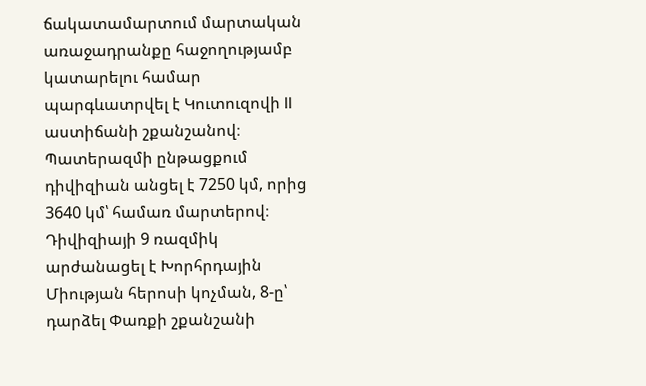ճակատամարտում մարտական առաջադրանքը հաջողությամբ կատարելու համար պարգևատրվել է Կուտուզովի II աստիճանի շքանշանով։ Պատերազմի ընթացքում դիվիզիան անցել է 7250 կմ, որից 3640 կմ՝ համառ մարտերով։
Դիվիզիայի 9 ռազմիկ արժանացել է Խորհրդային Միության հերոսի կոչման, 8-ը՝ դարձել Փառքի շքանշանի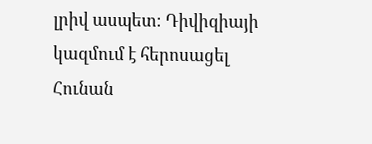լրիվ ասպետ։ Դիվիզիայի կազմում է հերոսացել Հունան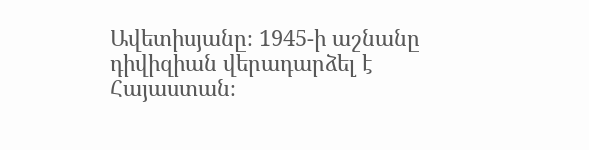Ավետիսյանը։ 1945-ի աշնանը դիվիզիան վերադարձել է Հայաստան։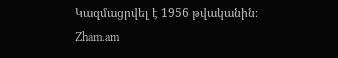Կազմացրվել է 1956 թվականին։
Zham.am